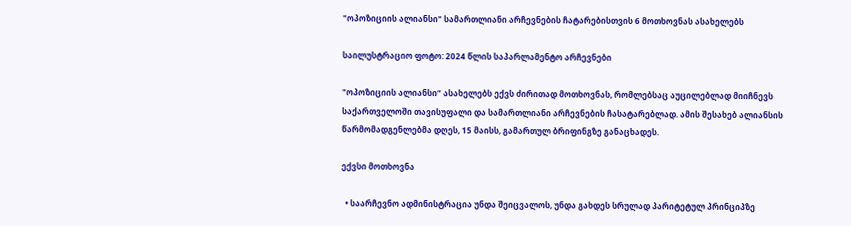"ოპოზიციის ალიანსი" სამართლიანი არჩევნების ჩატარებისთვის 6 მოთხოვნას ასახელებს

საილუსტრაციო ფოტო: 2024 წლის საპარლამენტო არჩევნები

"ოპოზიციის ალიანსი“ ასახელებს ექვს ძირითად მოთხოვნას, რომლებსაც აუცილებლად მიიჩნევს საქართველოში თავისუფალი და სამართლიანი არჩევნების ჩასატარებლად. ამის შესახებ ალიანსის წარმომადგენლებმა დღეს, 15 მაისს, გამართულ ბრიფინგზე განაცხადეს.

ექვსი მოთხოვნა

  • საარჩევნო ადმინისტრაცია უნდა შეიცვალოს, უნდა გახდეს სრულად პარიტეტულ პრინციპზე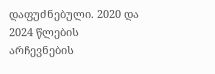დაფუძნებული. 2020 და 2024 წლების არჩევნების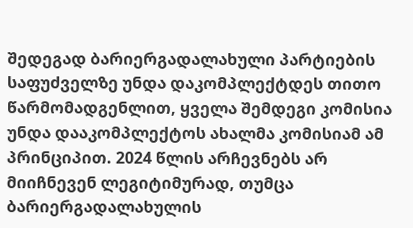შედეგად ბარიერგადალახული პარტიების საფუძველზე უნდა დაკომპლექტდეს თითო წარმომადგენლით, ყველა შემდეგი კომისია უნდა დააკომპლექტოს ახალმა კომისიამ ამ პრინციპით. 2024 წლის არჩევნებს არ მიიჩნევენ ლეგიტიმურად, თუმცა ბარიერგადალახულის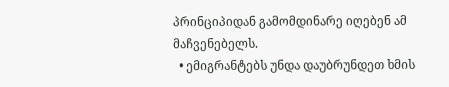პრინციპიდან გამომდინარე იღებენ ამ მაჩვენებელს.
  • ემიგრანტებს უნდა დაუბრუნდეთ ხმის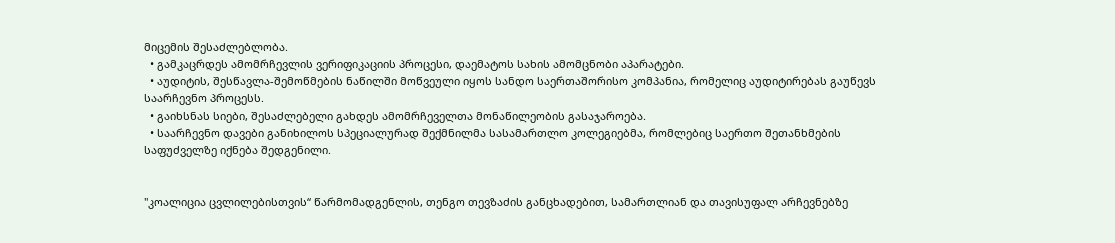მიცემის შესაძლებლობა.
  • გამკაცრდეს ამომრჩევლის ვერიფიკაციის პროცესი, დაემატოს სახის ამომცნობი აპარატები.
  • აუდიტის, შესწავლა-შემოწმების ნაწილში მოწვეული იყოს სანდო საერთაშორისო კომპანია, რომელიც აუდიტირებას გაუწევს საარჩევნო პროცესს.
  • გაიხსნას სიები, შესაძლებელი გახდეს ამომრჩეველთა მონაწილეობის გასაჯაროება.
  • საარჩევნო დავები განიხილოს სპეციალურად შექმნილმა სასამართლო კოლეგიებმა, რომლებიც საერთო შეთანხმების საფუძველზე იქნება შედგენილი.


"კოალიცია ცვლილებისთვის“ წარმომადგენლის, თენგო თევზაძის განცხადებით, სამართლიან და თავისუფალ არჩევნებზე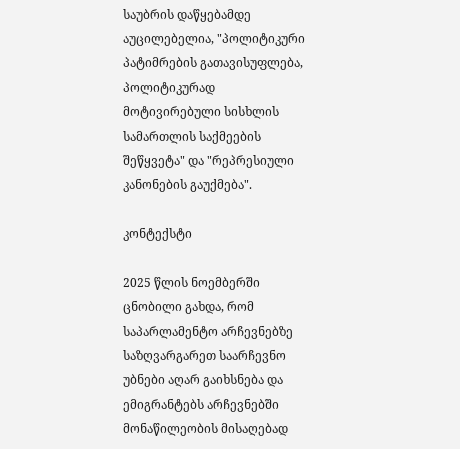საუბრის დაწყებამდე აუცილებელია, "პოლიტიკური პატიმრების გათავისუფლება, პოლიტიკურად მოტივირებული სისხლის სამართლის საქმეების შეწყვეტა" და "რეპრესიული კანონების გაუქმება".

კონტექსტი

2025 წლის ნოემბერში ცნობილი გახდა, რომ საპარლამენტო არჩევნებზე საზღვარგარეთ საარჩევნო უბნები აღარ გაიხსნება და ემიგრანტებს არჩევნებში მონაწილეობის მისაღებად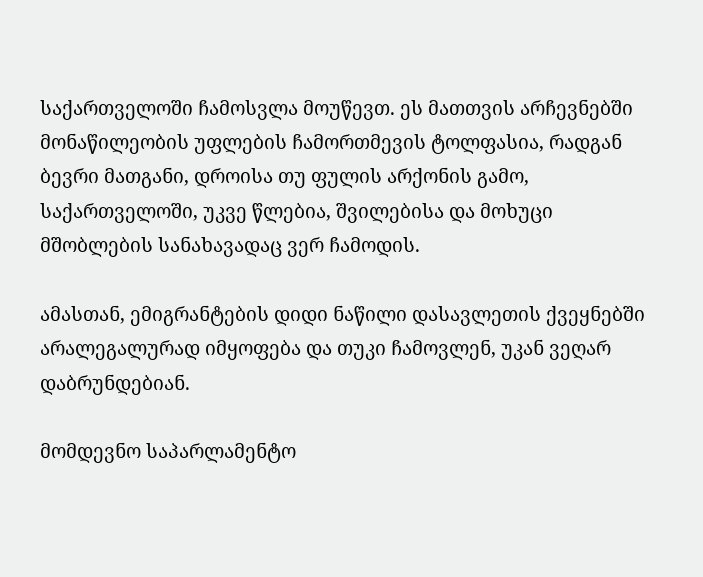საქართველოში ჩამოსვლა მოუწევთ. ეს მათთვის არჩევნებში მონაწილეობის უფლების ჩამორთმევის ტოლფასია, რადგან ბევრი მათგანი, დროისა თუ ფულის არქონის გამო, საქართველოში, უკვე წლებია, შვილებისა და მოხუცი მშობლების სანახავადაც ვერ ჩამოდის.

ამასთან, ემიგრანტების დიდი ნაწილი დასავლეთის ქვეყნებში არალეგალურად იმყოფება და თუკი ჩამოვლენ, უკან ვეღარ დაბრუნდებიან.

მომდევნო საპარლამენტო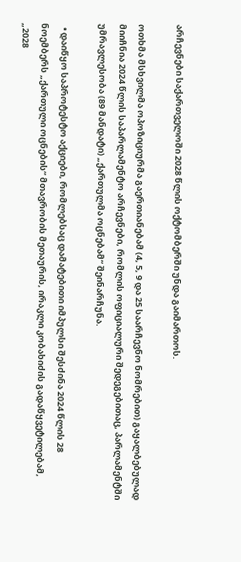არჩევნები საქართველოში 2028 წლის ოქტომბერში უნდა გაიმართოს.

ოთხმა მსხვილმა ოპოზიციურმა გაერთიანებამ (4, 5, 9 და 25 საარჩევნო ნომრებით) გაყალბებულად მიიჩნია 2024 წლის საპარლამენტო არჩევნები, რომლის ოფიციალური შედეგებითაც, პარლამენტში უმრავლესობა (89 მანდატი) „ქართულმა ოცნებამ“ შეინარჩუნა.

  • დაიწყო საპროტესტო აქციები, რომლებსაც დამატებითი იმპულსი შესძინა 2024 წლის 28 ნოემბერს „ქართული ოცნების“ მთავრობის მეთაურის, ირაკლი კობახიძის გადაწყვეტილებამ, „2028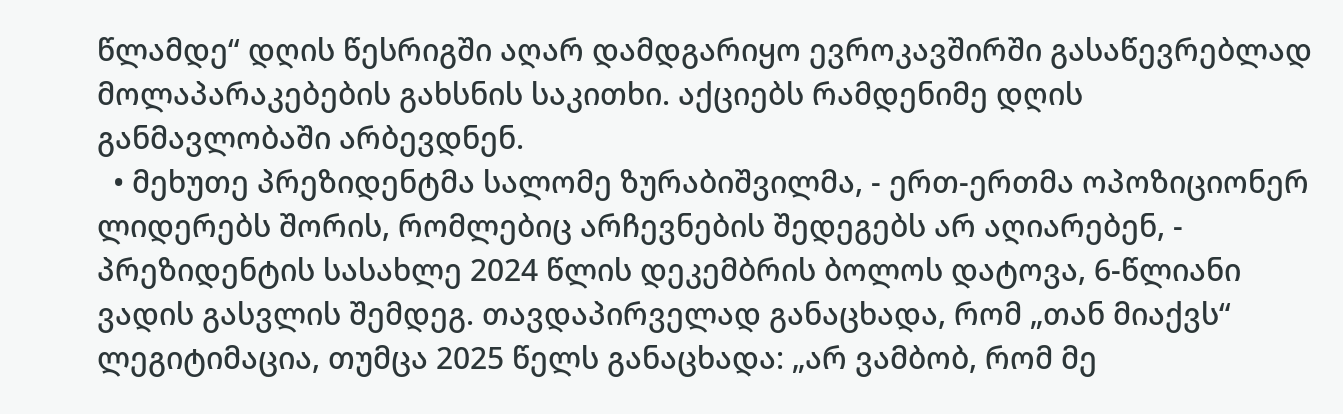წლამდე“ დღის წესრიგში აღარ დამდგარიყო ევროკავშირში გასაწევრებლად მოლაპარაკებების გახსნის საკითხი. აქციებს რამდენიმე დღის განმავლობაში არბევდნენ.
  • მეხუთე პრეზიდენტმა სალომე ზურაბიშვილმა, - ერთ-ერთმა ოპოზიციონერ ლიდერებს შორის, რომლებიც არჩევნების შედეგებს არ აღიარებენ, - პრეზიდენტის სასახლე 2024 წლის დეკემბრის ბოლოს დატოვა, 6-წლიანი ვადის გასვლის შემდეგ. თავდაპირველად განაცხადა, რომ „თან მიაქვს“ ლეგიტიმაცია, თუმცა 2025 წელს განაცხადა: „არ ვამბობ, რომ მე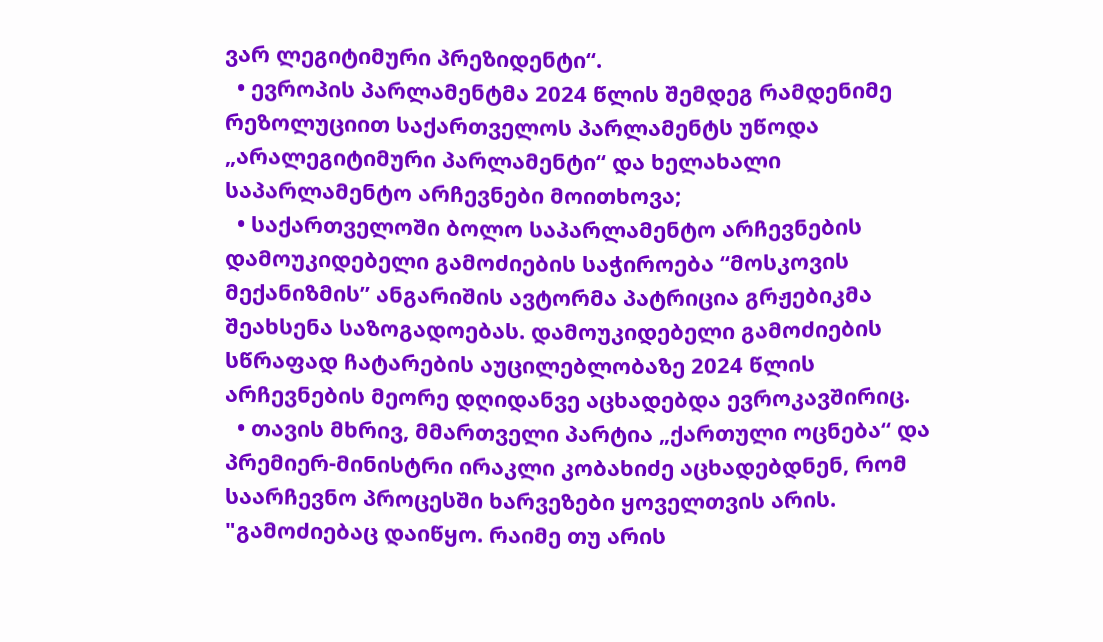ვარ ლეგიტიმური პრეზიდენტი“.
  • ევროპის პარლამენტმა 2024 წლის შემდეგ რამდენიმე რეზოლუციით საქართველოს პარლამენტს უწოდა „არალეგიტიმური პარლამენტი“ და ხელახალი საპარლამენტო არჩევნები მოითხოვა;
  • საქართველოში ბოლო საპარლამენტო არჩევნების დამოუკიდებელი გამოძიების საჭიროება “მოსკოვის მექანიზმის” ანგარიშის ავტორმა პატრიცია გრჟებიკმა შეახსენა საზოგადოებას. დამოუკიდებელი გამოძიების სწრაფად ჩატარების აუცილებლობაზე 2024 წლის არჩევნების მეორე დღიდანვე აცხადებდა ევროკავშირიც.
  • თავის მხრივ, მმართველი პარტია „ქართული ოცნება“ და პრემიერ-მინისტრი ირაკლი კობახიძე აცხადებდნენ, რომ საარჩევნო პროცესში ხარვეზები ყოველთვის არის. "გამოძიებაც დაიწყო. რაიმე თუ არის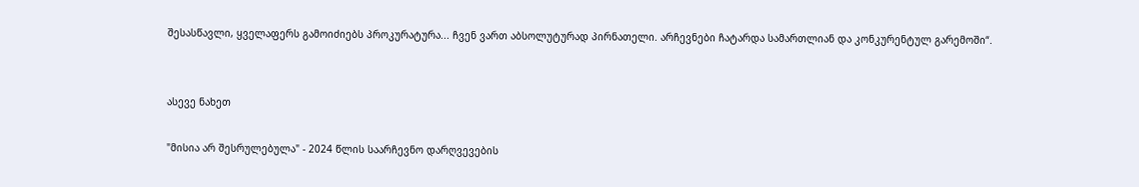შესასწავლი, ყველაფერს გამოიძიებს პროკურატურა... ჩვენ ვართ აბსოლუტურად პირნათელი. არჩევნები ჩატარდა სამართლიან და კონკურენტულ გარემოში“.


ასევე ნახეთ

"მისია არ შესრულებულა" - 2024 წლის საარჩევნო დარღვევების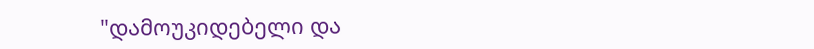"დამოუკიდებელი და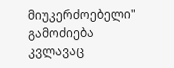მიუკერძოებელი" გამოძიება კვლავაც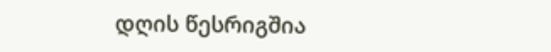დღის წესრიგშია